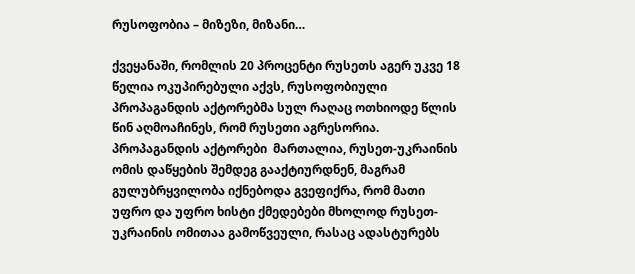რუსოფობია – მიზეზი, მიზანი…

ქვეყანაში, რომლის 20 პროცენტი რუსეთს აგერ უკვე 18 წელია ოკუპირებული აქვს, რუსოფობიული პროპაგანდის აქტორებმა სულ რაღაც ოთხიოდე წლის წინ აღმოაჩინეს, რომ რუსეთი აგრესორია. პროპაგანდის აქტორები  მართალია, რუსეთ-უკრაინის ომის დაწყების შემდეგ გააქტიურდნენ, მაგრამ გულუბრყვილობა იქნებოდა გვეფიქრა, რომ მათი უფრო და უფრო ხისტი ქმედებები მხოლოდ რუსეთ-უკრაინის ომითაა გამოწვეული, რასაც ადასტურებს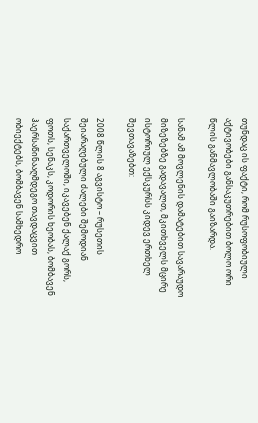თუნდაც ის ფაქტი, რომ რუსოფობიული აქტივობები განსაკუთრებით ბოლო ორი წლის განმავლობაში გაიზარდა.

სანამ ამ მოვლენის დამატებით სავარაუდო მიზეზებზე გადავალთ, მკითხველს მცირე ისტორიულ ექსკურსს კიდევ ერთხელ შევთავაზებთ:

2008 წლის 8 აგვისტო – რუსეთის შეიარაღებული ძალები შემოდიან საქართველოში, იკავებენ ქალაქ გორს, ფოთს, სენაკს, კოდორის ხეობას, ბომბავენ ჰაერსაწინააღმდეგო თავდაცვით ობიექტებს, ბომბავენ სამხედრო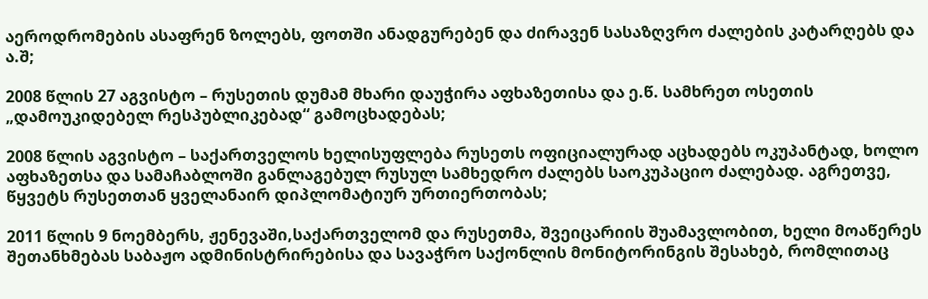აეროდრომების ასაფრენ ზოლებს, ფოთში ანადგურებენ და ძირავენ სასაზღვრო ძალების კატარღებს და ა.შ;

2008 წლის 27 აგვისტო – რუსეთის დუმამ მხარი დაუჭირა აფხაზეთისა და ე.წ. სამხრეთ ოსეთის „დამოუკიდებელ რესპუბლიკებად“ გამოცხადებას;

2008 წლის აგვისტო – საქართველოს ხელისუფლება რუსეთს ოფიციალურად აცხადებს ოკუპანტად, ხოლო აფხაზეთსა და სამაჩაბლოში განლაგებულ რუსულ სამხედრო ძალებს საოკუპაციო ძალებად. აგრეთვე, წყვეტს რუსეთთან ყველანაირ დიპლომატიურ ურთიერთობას;

2011 წლის 9 ნოემბერს, ჟენევაში,საქართველომ და რუსეთმა, შვეიცარიის შუამავლობით, ხელი მოაწერეს შეთანხმებას საბაჟო ადმინისტრირებისა და სავაჭრო საქონლის მონიტორინგის შესახებ, რომლითაც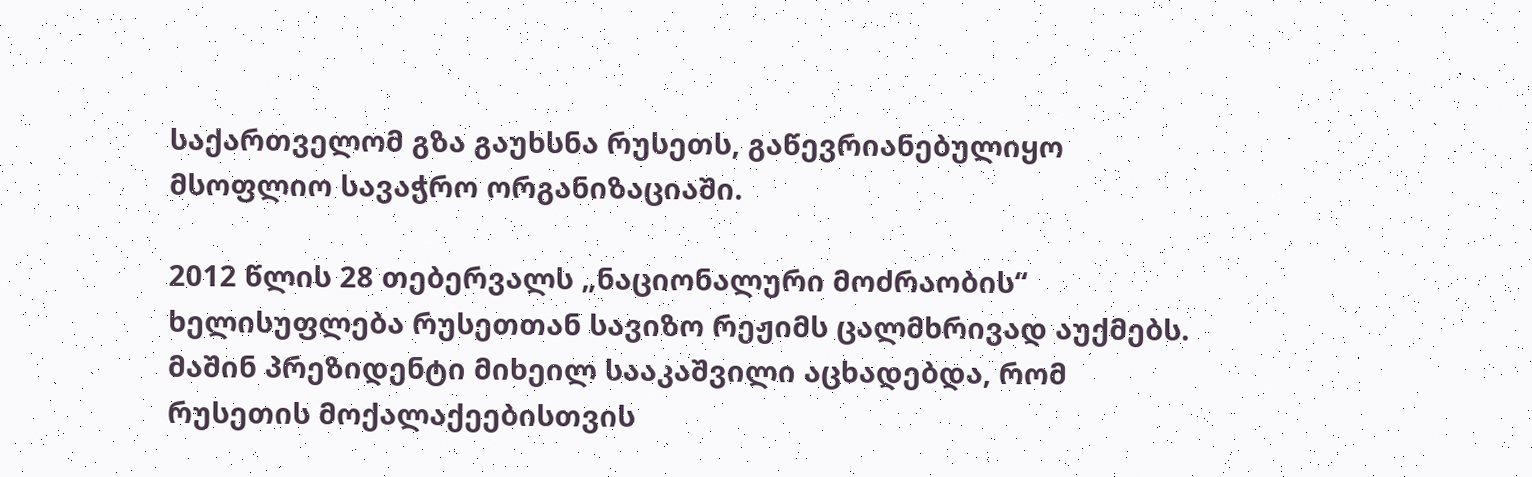საქართველომ გზა გაუხსნა რუსეთს, გაწევრიანებულიყო მსოფლიო სავაჭრო ორგანიზაციაში.

2012 წლის 28 თებერვალს „ნაციონალური მოძრაობის“ ხელისუფლება რუსეთთან სავიზო რეჟიმს ცალმხრივად აუქმებს. მაშინ პრეზიდენტი მიხეილ სააკაშვილი აცხადებდა, რომ რუსეთის მოქალაქეებისთვის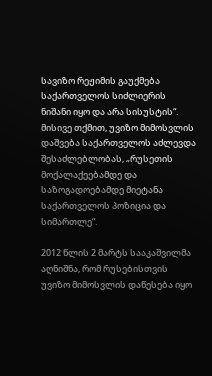სავიზო რეჟიმის გაუქმება საქართველოს სიძლიერის ნიშანი იყო და არა სისუსტის“. მისივე თქმით, უვიზო მიმოსვლის დაშვება საქართველოს აძლევდა შესაძლებლობას, „რუსეთის მოქალაქეებამდე და საზოგადოებამდე მიეტანა საქართველოს პოზიცია და სიმართლე“.

2012 წლის 2 მარტს სააკაშვილმა აღნიშნა, რომ რუსებისთვის უვიზო მიმოსვლის დაწესება იყო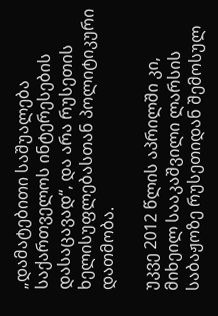„დამატებითი საშუალება საქართველოს ინტერესების დასაცავად“, და არა რუსეთის ხელისუფლებასთან პოლიტიკური დათმობა.

უკვე 2012 წლის აპრილში კი, მიხეილ სააკაშვილი ლარსის საბაჟოზე რუსეთიდან შემოსულ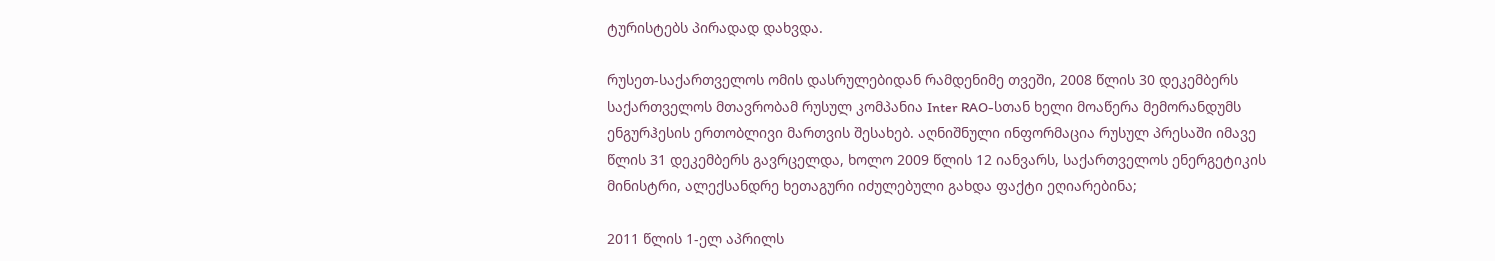ტურისტებს პირადად დახვდა.

რუსეთ-საქართველოს ომის დასრულებიდან რამდენიმე თვეში, 2008 წლის 30 დეკემბერს  საქართველოს მთავრობამ რუსულ კომპანია Inter RAO-სთან ხელი მოაწერა მემორანდუმს ენგურჰესის ერთობლივი მართვის შესახებ. აღნიშნული ინფორმაცია რუსულ პრესაში იმავე წლის 31 დეკემბერს გავრცელდა, ხოლო 2009 წლის 12 იანვარს, საქართველოს ენერგეტიკის მინისტრი, ალექსანდრე ხეთაგური იძულებული გახდა ფაქტი ეღიარებინა;

2011 წლის 1-ელ აპრილს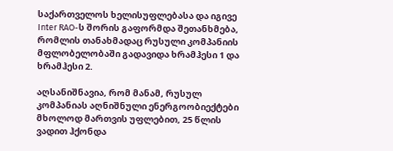საქართველოს ხელისუფლებასა და იგივე Inter RAO-ს შორის გაფორმდა შეთანხმება, რომლის თანახმადაც რუსული კომპანიის მფლობელობაში გადავიდა ხრამჰესი 1 და ხრამჰესი 2.

აღსანიშნავია, რომ მანამ, რუსულ კომპანიას აღნიშნული ენერგოობიექტები მხოლოდ მართვის უფლებით, 25 წლის ვადით ჰქონდა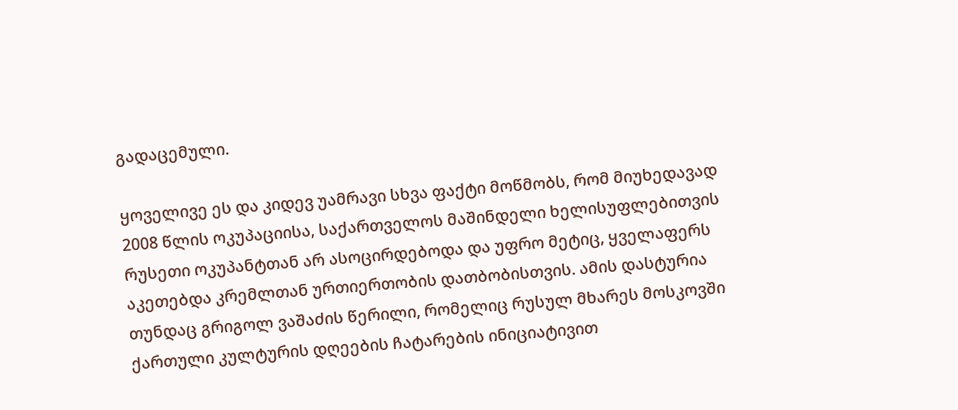გადაცემული.

ყოველივე ეს და კიდევ უამრავი სხვა ფაქტი მოწმობს, რომ მიუხედავად 2008 წლის ოკუპაციისა, საქართველოს მაშინდელი ხელისუფლებითვის რუსეთი ოკუპანტთან არ ასოცირდებოდა და უფრო მეტიც, ყველაფერს აკეთებდა კრემლთან ურთიერთობის დათბობისთვის. ამის დასტურია თუნდაც გრიგოლ ვაშაძის წერილი, რომელიც რუსულ მხარეს მოსკოვში ქართული კულტურის დღეების ჩატარების ინიციატივით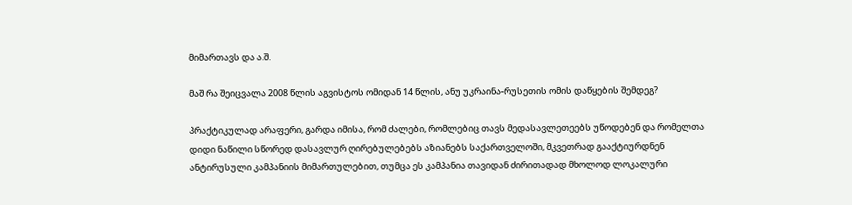მიმართავს და ა.შ.

მაშ რა შეიცვალა 2008 წლის აგვისტოს ომიდან 14 წლის, ანუ უკრაინა-რუსეთის ომის დაწყების შემდეგ?

პრაქტიკულად არაფერი, გარდა იმისა, რომ ძალები, რომლებიც თავს მედასავლეთეებს უწოდებენ და რომელთა დიდი ნაწილი სწორედ დასავლურ ღირებულებებს აზიანებს საქართველოში, მკვეთრად გააქტიურდნენ ანტირუსული კამპანიის მიმართულებით, თუმცა ეს კამპანია თავიდან ძირითადად მხოლოდ ლოკალური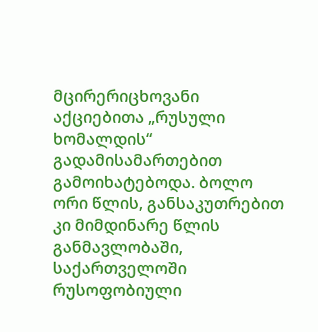მცირერიცხოვანი აქციებითა „რუსული ხომალდის“ გადამისამართებით გამოიხატებოდა. ბოლო ორი წლის, განსაკუთრებით კი მიმდინარე წლის განმავლობაში, საქართველოში რუსოფობიული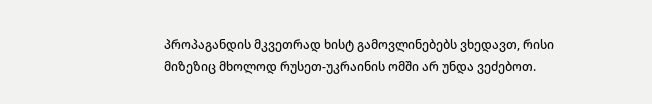პროპაგანდის მკვეთრად ხისტ გამოვლინებებს ვხედავთ, რისი მიზეზიც მხოლოდ რუსეთ-უკრაინის ომში არ უნდა ვეძებოთ.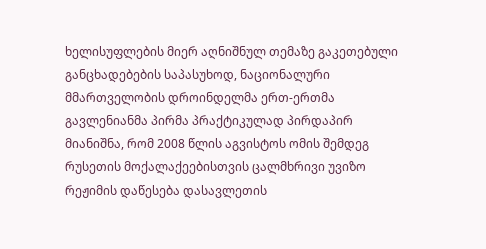ხელისუფლების მიერ აღნიშნულ თემაზე გაკეთებული განცხადებების საპასუხოდ, ნაციონალური მმართველობის დროინდელმა ერთ-ერთმა გავლენიანმა პირმა პრაქტიკულად პირდაპირ მიანიშნა, რომ 2008 წლის აგვისტოს ომის შემდეგ რუსეთის მოქალაქეებისთვის ცალმხრივი უვიზო რეჟიმის დაწესება დასავლეთის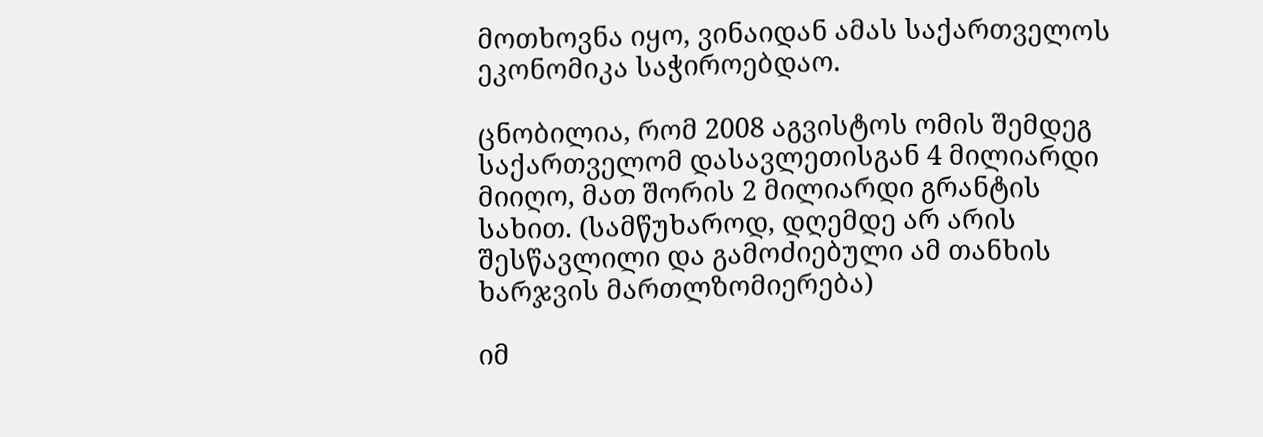მოთხოვნა იყო, ვინაიდან ამას საქართველოს ეკონომიკა საჭიროებდაო.

ცნობილია, რომ 2008 აგვისტოს ომის შემდეგ საქართველომ დასავლეთისგან 4 მილიარდი მიიღო, მათ შორის 2 მილიარდი გრანტის სახით. (სამწუხაროდ, დღემდე არ არის შესწავლილი და გამოძიებული ამ თანხის ხარჯვის მართლზომიერება)

იმ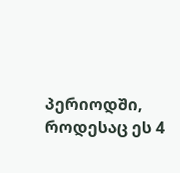პერიოდში, როდესაც ეს 4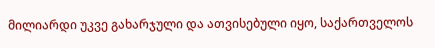მილიარდი უკვე გახარჯული და ათვისებული იყო, საქართველოს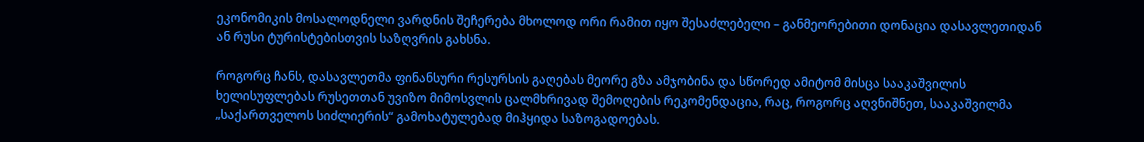ეკონომიკის მოსალოდნელი ვარდნის შეჩერება მხოლოდ ორი რამით იყო შესაძლებელი – განმეორებითი დონაცია დასავლეთიდან ან რუსი ტურისტებისთვის საზღვრის გახსნა.

როგორც ჩანს, დასავლეთმა ფინანსური რესურსის გაღებას მეორე გზა ამჯობინა და სწორედ ამიტომ მისცა სააკაშვილის ხელისუფლებას რუსეთთან უვიზო მიმოსვლის ცალმხრივად შემოღების რეკომენდაცია, რაც, როგორც აღვნიშნეთ, სააკაშვილმა „საქართველოს სიძლიერის“ გამოხატულებად მიჰყიდა საზოგადოებას.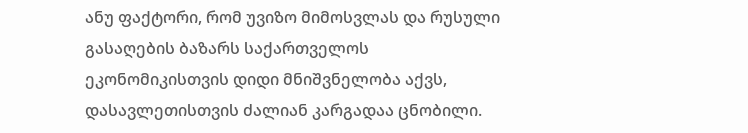ანუ ფაქტორი, რომ უვიზო მიმოსვლას და რუსული გასაღების ბაზარს საქართველოს ეკონომიკისთვის დიდი მნიშვნელობა აქვს, დასავლეთისთვის ძალიან კარგადაა ცნობილი.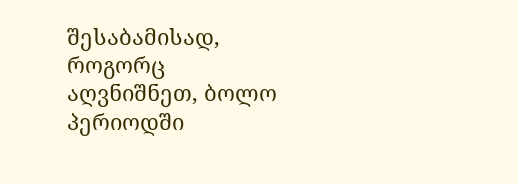შესაბამისად, როგორც აღვნიშნეთ, ბოლო პერიოდში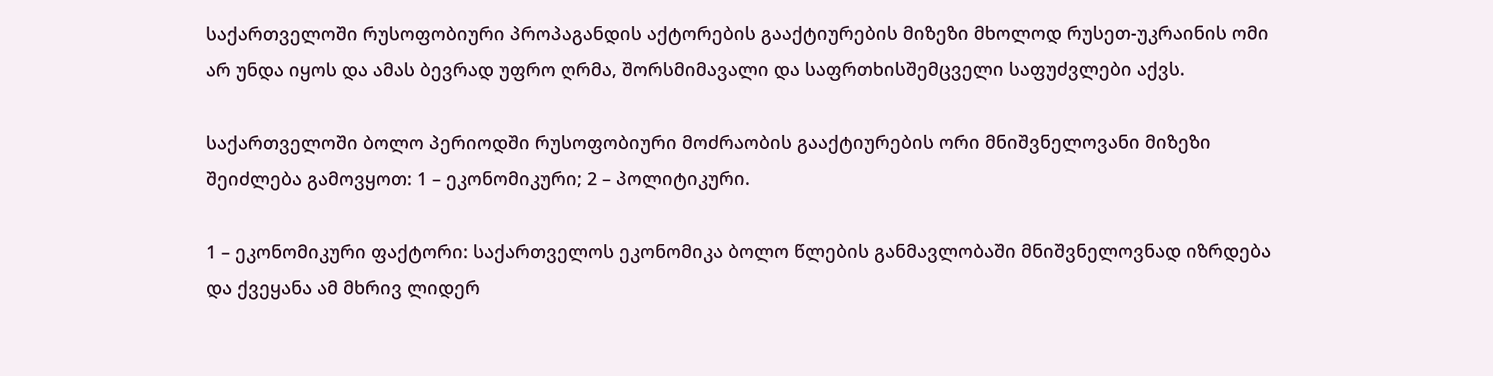საქართველოში რუსოფობიური პროპაგანდის აქტორების გააქტიურების მიზეზი მხოლოდ რუსეთ-უკრაინის ომი არ უნდა იყოს და ამას ბევრად უფრო ღრმა, შორსმიმავალი და საფრთხისშემცველი საფუძვლები აქვს.

საქართველოში ბოლო პერიოდში რუსოფობიური მოძრაობის გააქტიურების ორი მნიშვნელოვანი მიზეზი შეიძლება გამოვყოთ: 1 – ეკონომიკური; 2 – პოლიტიკური.

1 – ეკონომიკური ფაქტორი: საქართველოს ეკონომიკა ბოლო წლების განმავლობაში მნიშვნელოვნად იზრდება და ქვეყანა ამ მხრივ ლიდერ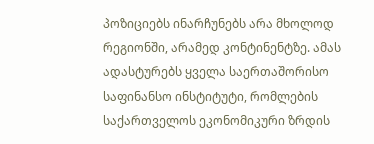პოზიციებს ინარჩუნებს არა მხოლოდ რეგიონში, არამედ კონტინენტზე. ამას ადასტურებს ყველა საერთაშორისო საფინანსო ინსტიტუტი, რომლების საქართველოს ეკონომიკური ზრდის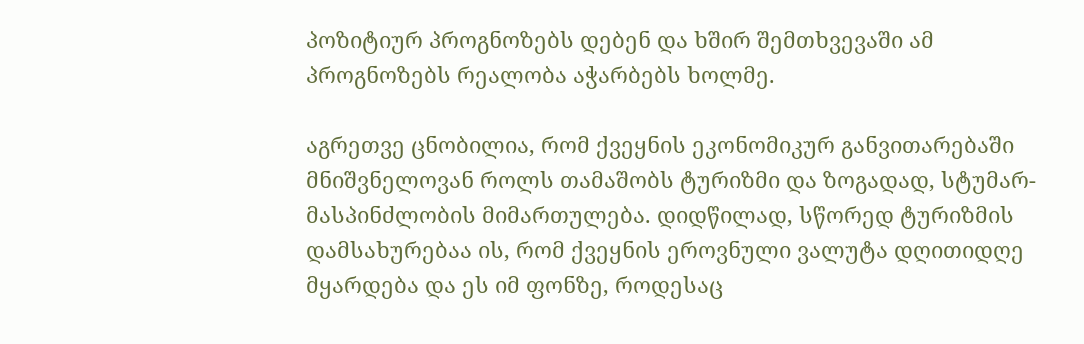პოზიტიურ პროგნოზებს დებენ და ხშირ შემთხვევაში ამ პროგნოზებს რეალობა აჭარბებს ხოლმე.

აგრეთვე ცნობილია, რომ ქვეყნის ეკონომიკურ განვითარებაში მნიშვნელოვან როლს თამაშობს ტურიზმი და ზოგადად, სტუმარ-მასპინძლობის მიმართულება. დიდწილად, სწორედ ტურიზმის დამსახურებაა ის, რომ ქვეყნის ეროვნული ვალუტა დღითიდღე მყარდება და ეს იმ ფონზე, როდესაც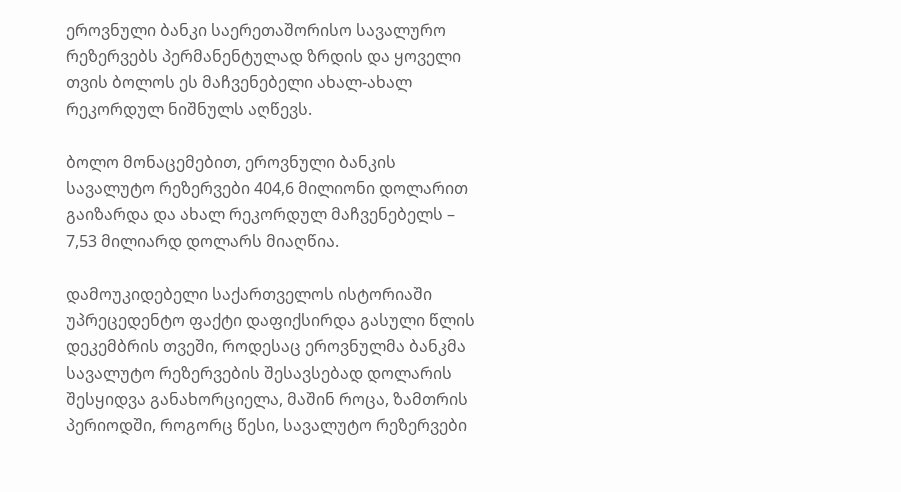ეროვნული ბანკი საერეთაშორისო სავალურო რეზერვებს პერმანენტულად ზრდის და ყოველი თვის ბოლოს ეს მაჩვენებელი ახალ-ახალ რეკორდულ ნიშნულს აღწევს.

ბოლო მონაცემებით, ეროვნული ბანკის სავალუტო რეზერვები 404,6 მილიონი დოლარით გაიზარდა და ახალ რეკორდულ მაჩვენებელს – 7,53 მილიარდ დოლარს მიაღწია.

დამოუკიდებელი საქართველოს ისტორიაში უპრეცედენტო ფაქტი დაფიქსირდა გასული წლის დეკემბრის თვეში, როდესაც ეროვნულმა ბანკმა სავალუტო რეზერვების შესავსებად დოლარის შესყიდვა განახორციელა, მაშინ როცა, ზამთრის პერიოდში, როგორც წესი, სავალუტო რეზერვები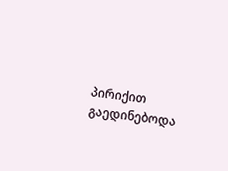პირიქით გაედინებოდა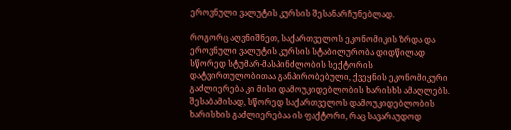ეროვნული ვალუტის კურსის შესანარჩუნებლად.

როგორც აღვნიშნეთ, საქართველოს ეკონომიკის ზრდა და ეროვნული ვალუტის კურსის სტაბილურობა დიდწილად სწორედ სტუმარ-მასპინძლობის სექტორის დატვირთულობითაა განპირობებული, ქვეყნის ეკონომიკური გაძლიერება კი მისი დამოუკიდებლობის ხარისხს ამაღლებს. შესაბამისად, სწორედ საქართველოს დამოუკიდებლობის ხარისხის გაძლიერებაა ის ფაქტორი, რაც სავარაუდოდ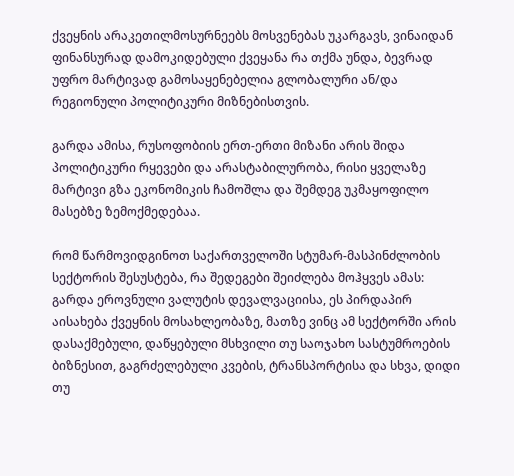ქვეყნის არაკეთილმოსურნეებს მოსვენებას უკარგავს, ვინაიდან ფინანსურად დამოკიდებული ქვეყანა რა თქმა უნდა, ბევრად უფრო მარტივად გამოსაყენებელია გლობალური ან/და რეგიონული პოლიტიკური მიზნებისთვის.

გარდა ამისა, რუსოფობიის ერთ-ერთი მიზანი არის შიდა პოლიტიკური რყევები და არასტაბილურობა, რისი ყველაზე მარტივი გზა ეკონომიკის ჩამოშლა და შემდეგ უკმაყოფილო მასებზე ზემოქმედებაა.

რომ წარმოვიდგინოთ საქართველოში სტუმარ-მასპინძლობის სექტორის შესუსტება, რა შედეგები შეიძლება მოჰყვეს ამას: გარდა ეროვნული ვალუტის დევალვაციისა, ეს პირდაპირ აისახება ქვეყნის მოსახლეობაზე, მათზე ვინც ამ სექტორში არის დასაქმებული, დაწყებული მსხვილი თუ საოჯახო სასტუმროების ბიზნესით, გაგრძელებული კვების, ტრანსპორტისა და სხვა, დიდი თუ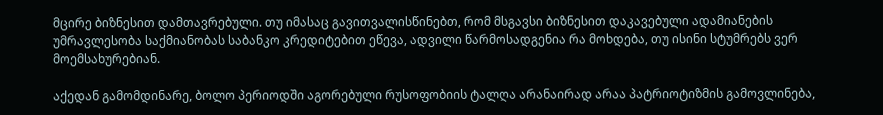მცირე ბიზნესით დამთავრებული. თუ იმასაც გავითვალისწინებთ, რომ მსგავსი ბიზნესით დაკავებული ადამიანების უმრავლესობა საქმიანობას საბანკო კრედიტებით ეწევა, ადვილი წარმოსადგენია რა მოხდება, თუ ისინი სტუმრებს ვერ მოემსახურებიან.

აქედან გამომდინარე, ბოლო პერიოდში აგორებული რუსოფობიის ტალღა არანაირად არაა პატრიოტიზმის გამოვლინება,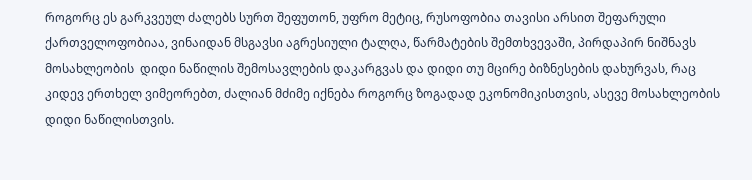როგორც ეს გარკვეულ ძალებს სურთ შეფუთონ, უფრო მეტიც, რუსოფობია თავისი არსით შეფარული ქართველოფობიაა, ვინაიდან მსგავსი აგრესიული ტალღა, წარმატების შემთხვევაში, პირდაპირ ნიშნავს მოსახლეობის  დიდი ნაწილის შემოსავლების დაკარგვას და დიდი თუ მცირე ბიზნესების დახურვას, რაც კიდევ ერთხელ ვიმეორებთ, ძალიან მძიმე იქნება როგორც ზოგადად ეკონომიკისთვის, ასევე მოსახლეობის დიდი ნაწილისთვის.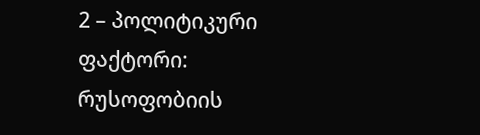2 – პოლიტიკური ფაქტორი: რუსოფობიის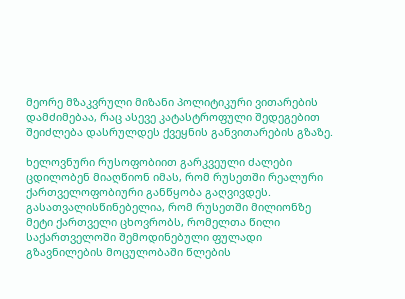მეორე მზაკვრული მიზანი პოლიტიკური ვითარების დამძიმებაა, რაც ასევე კატასტროფული შედეგებით შეიძლება დასრულდეს ქვეყნის განვითარების გზაზე.

ხელოვნური რუსოფობიით გარკვეული ძალები ცდილობენ მიაღწიონ იმას, რომ რუსეთში რეალური ქართველოფობიური განწყობა გაღვივდეს. გასათვალისწინებელია, რომ რუსეთში მილიონზე მეტი ქართველი ცხოვრობს, რომელთა წილი საქართველოში შემოდინებული ფულადი გზავნილების მოცულობაში წლების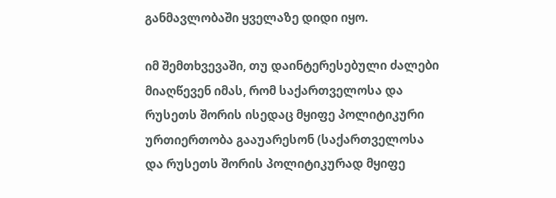განმავლობაში ყველაზე დიდი იყო.

იმ შემთხვევაში, თუ დაინტერესებული ძალები მიაღწევენ იმას, რომ საქართველოსა და რუსეთს შორის ისედაც მყიფე პოლიტიკური ურთიერთობა გააუარესონ (საქართველოსა და რუსეთს შორის პოლიტიკურად მყიფე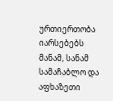ურთიერთობა იარსებებს მანამ, სანამ სამაჩაბლო და აფხაზეთი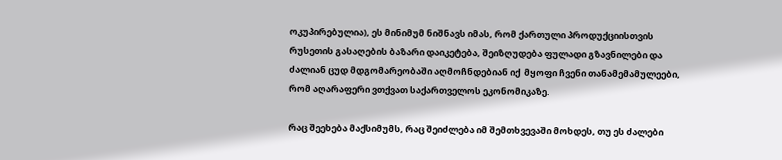ოკუპირებულია), ეს მინიმუმ ნიშნავს იმას, რომ ქართული პროდუქციისთვის რუსეთის გასაღების ბაზარი დაიკეტება, შეიზღუდება ფულადი გზავნილები და ძალიან ცუდ მდგომარეობაში აღმოჩნდებიან იქ  მყოფი ჩვენი თანამემამულეები, რომ აღარაფერი ვთქვათ საქართველოს ეკონომიკაზე.

რაც შეეხება მაქსიმუმს, რაც შეიძლება იმ შემთხვევაში მოხდეს, თუ ეს ძალები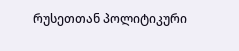რუსეთთან პოლიტიკური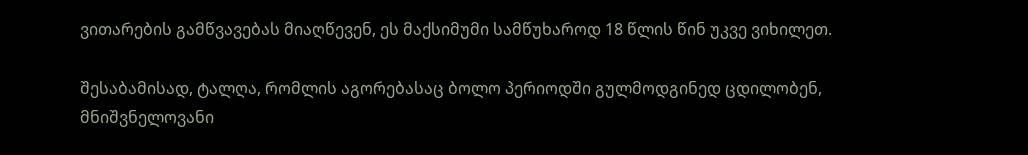ვითარების გამწვავებას მიაღწევენ, ეს მაქსიმუმი სამწუხაროდ 18 წლის წინ უკვე ვიხილეთ.

შესაბამისად, ტალღა, რომლის აგორებასაც ბოლო პერიოდში გულმოდგინედ ცდილობენ, მნიშვნელოვანი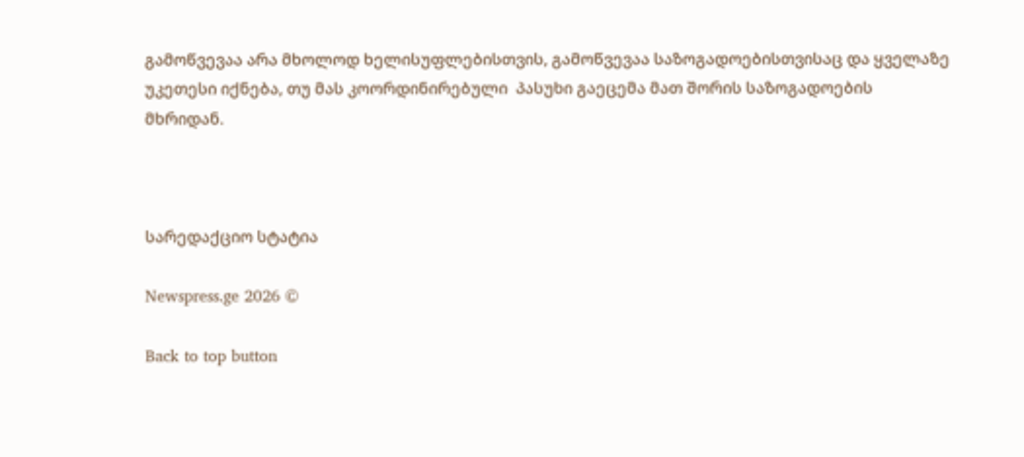გამოწვევაა არა მხოლოდ ხელისუფლებისთვის, გამოწვევაა საზოგადოებისთვისაც და ყველაზე უკეთესი იქნება, თუ მას კოორდინირებული  პასუხი გაეცემა მათ შორის საზოგადოების მხრიდან.



სარედაქციო სტატია

Newspress.ge 2026 ©

Back to top button